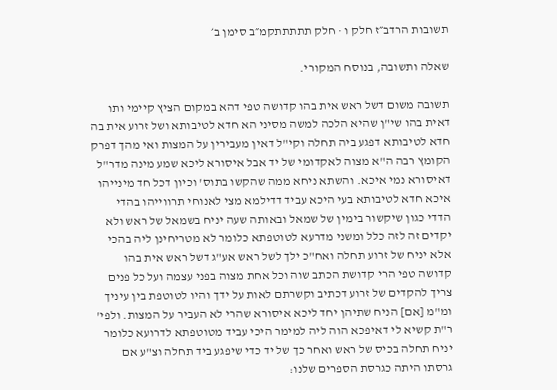תשובות הרדב״ז חלק ו · חלק תתתתתקמ״ב סימן ב׳

שאלה ותשובה, בנוסח המקורי.

תשובה משום דשל ראש אית בהו קדושה טפי דהא במקום הציץ קיימי ותו דאית בהו שי"ן שהיא הלכה למשה מסיני הא חדא לטיבותא ושל זרוע אית בה חדא לטיבותא דפגע ביה תחלה וקי"ל דאין מעבירין על המצות ואי מהך דפרק הקומץ רבה ה"א מצוה לאקדומי של יד אבל איסורא ליכא שמע מינה מדר"ל דאיסורא נמי איכא. והשתא ניחא ממה שהקשו בתוס' וכיון דכל חד מינייהו איכא חדא לטיבותא בעי היכא עביד דדילמא מצי לאנוחי תרווייהו בהדי הדדי כגון שיקשור בימין של שמאל ובאותה שעה יניח בשמאל של ראש ולא יקדים זה לזה כלל ומשני מדרעא לטוטפתא כלומר לא מטריחינן ליה בהכי אלא יניח של זרוע תחלה ואח"כ ילך לשל ראש אע"ג דשל ראש אית בהו קדושה טפי הרי קדושת הכתב שוה וכל אחת מצוה בפני עצמה ועל כל פנים צריך להקדים של זרוע דכתיב וקשרתם לאות על ידך והיו לטוטפת בין עיניך ומ"מ [אם] הניח שתיהן יחד ליכא איסורא שהרי לא העביר על המצות. ולפי' ר"ת קשיא לי דאיפכא הוה ליה למימר היכי עביד מטוטפתא לדרועא כלומר יניח תחלה בכיס של ראש ואחר כך של יד כדי שיפגע ביד תחלה וצ"ע אם גרסתו היתה כגרסת הספרים שלנו: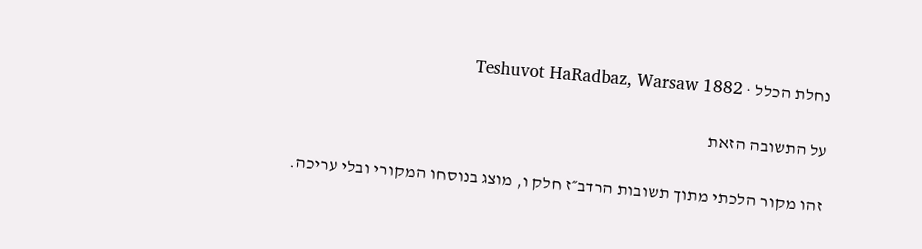נחלת הכלל · Teshuvot HaRadbaz, Warsaw 1882

על התשובה הזאת

זהו מקור הלכתי מתוך תשובות הרדב״ז חלק ו, מוצג בנוסחו המקורי ובלי עריכה.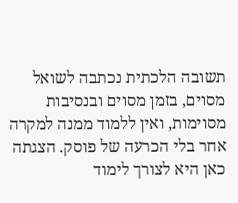תשובה הלכתית נכתבה לשואל מסוים, בזמן מסוים ובנסיבות מסוימות, ואין ללמוד ממנה למקרה אחר בלי הכרעה של פוסק. הצגתה כאן היא לצורך לימוד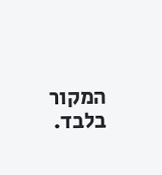המקור בלבד.